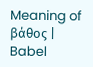Meaning of βάθος | Babel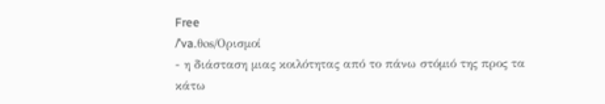Free
/ˈva.θos/Ορισμοί
- η διάσταση μιας κοιλότητας από το πάνω στόμιό της προς τα κάτω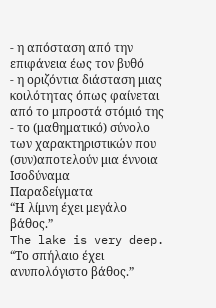- η απόσταση από την επιφάνεια έως τον βυθό
- η οριζόντια διάσταση μιας κοιλότητας όπως φαίνεται από το μπροστά στόμιό της
- το (μαθηματικό) σύνολο των χαρακτηριστικών που (συν)αποτελούν μια έννοια
Ισοδύναμα
Παραδείγματα
“Η λίμνη έχει μεγάλο βάθος.”
The lake is very deep.
“Το σπήλαιο έχει ανυπολόγιστο βάθος.”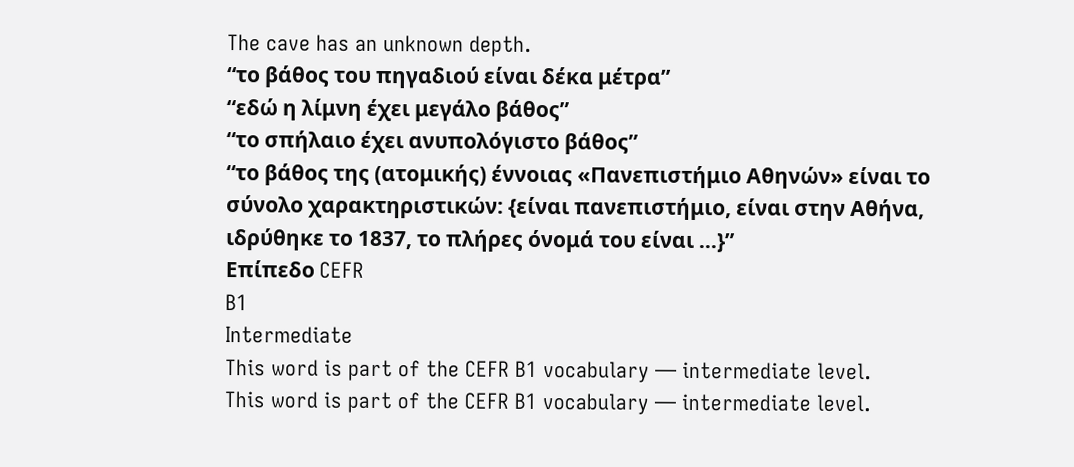The cave has an unknown depth.
“το βάθος του πηγαδιού είναι δέκα μέτρα”
“εδώ η λίμνη έχει μεγάλο βάθος”
“το σπήλαιο έχει ανυπολόγιστο βάθος”
“το βάθος της (ατομικής) έννοιας «Πανεπιστήμιο Αθηνών» είναι το σύνολο χαρακτηριστικών: {είναι πανεπιστήμιο, είναι στην Αθήνα, ιδρύθηκε το 1837, το πλήρες όνομά του είναι ...}”
Επίπεδο CEFR
B1
Intermediate
This word is part of the CEFR B1 vocabulary — intermediate level.
This word is part of the CEFR B1 vocabulary — intermediate level.